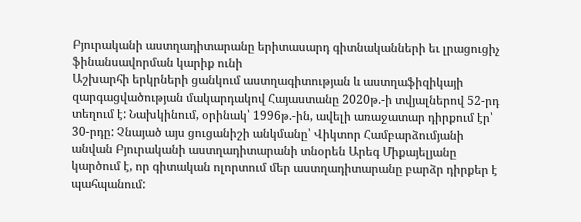Բյուրականի աստղադիտարանը երիտասարդ գիտնականների եւ լրացուցիչ ֆինանսավորման կարիք ունի
Աշխարհի երկրների ցանկում աստղագիտության և աստղաֆիզիկայի զարգացվածության մակարդակով Հայաստանը 2020թ.-ի տվյալներով 52-րդ տեղում է: Նախկինում, օրինակ՝ 1996թ.-ին, ավելի առաջատար դիրքում էր՝ 30-րդը: Չնայած այս ցուցանիշի անկմանը՝ Վիկտոր Համբարձումյանի անվան Բյուրականի աստղադիտարանի տնօրեն Արեգ Միքայելյանը կարծում է, որ գիտական ոլորտում մեր աստղադիտարանը բարձր դիրքեր է պահպանում: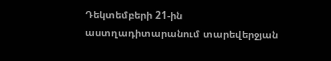Դեկտեմբերի 21-ին աստղադիտարանում տարեվերջյան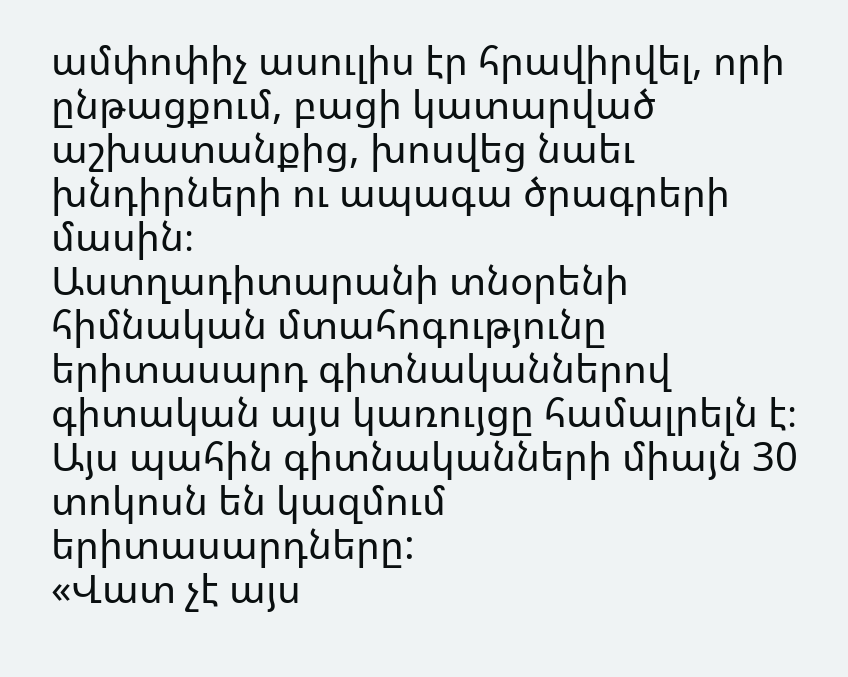ամփոփիչ ասուլիս էր հրավիրվել, որի ընթացքում, բացի կատարված աշխատանքից, խոսվեց նաեւ խնդիրների ու ապագա ծրագրերի մասին։
Աստղադիտարանի տնօրենի հիմնական մտահոգությունը երիտասարդ գիտնականներով գիտական այս կառույցը համալրելն է։ Այս պահին գիտնականների միայն 30 տոկոսն են կազմում երիտասարդները:
«Վատ չէ այս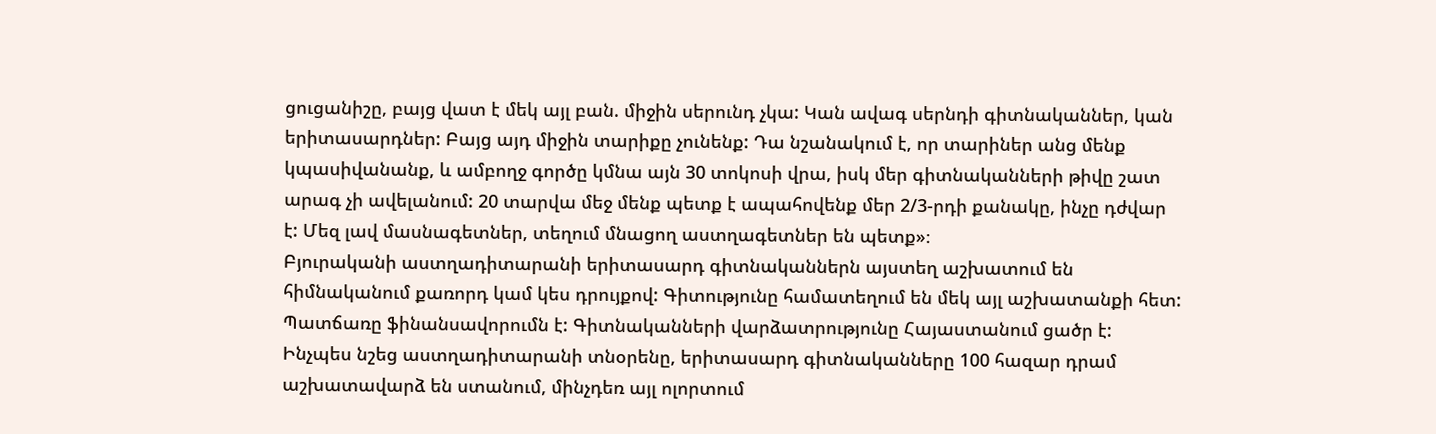ցուցանիշը, բայց վատ է մեկ այլ բան. միջին սերունդ չկա: Կան ավագ սերնդի գիտնականներ, կան երիտասարդներ: Բայց այդ միջին տարիքը չունենք: Դա նշանակում է, որ տարիներ անց մենք կպասիվանանք, և ամբողջ գործը կմնա այն 30 տոկոսի վրա, իսկ մեր գիտնականների թիվը շատ արագ չի ավելանում: 20 տարվա մեջ մենք պետք է ապահովենք մեր 2/3-րդի քանակը, ինչը դժվար է: Մեզ լավ մասնագետներ, տեղում մնացող աստղագետներ են պետք»։
Բյուրականի աստղադիտարանի երիտասարդ գիտնականներն այստեղ աշխատում են հիմնականում քառորդ կամ կես դրույքով: Գիտությունը համատեղում են մեկ այլ աշխատանքի հետ: Պատճառը ֆինանսավորումն է: Գիտնականների վարձատրությունը Հայաստանում ցածր է: Ինչպես նշեց աստղադիտարանի տնօրենը, երիտասարդ գիտնականները 100 հազար դրամ աշխատավարձ են ստանում, մինչդեռ այլ ոլորտում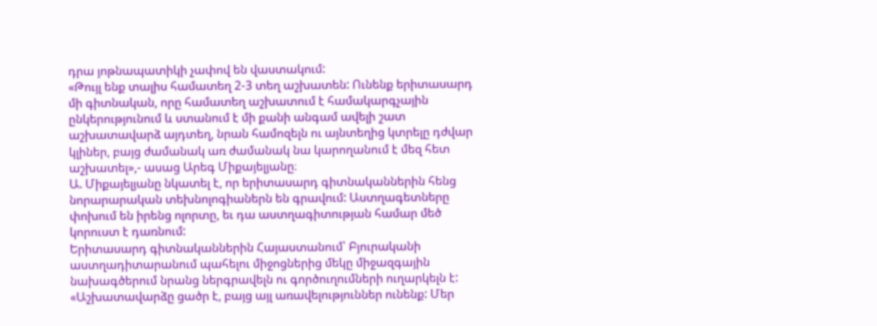դրա յոթնապատիկի չափով են վաստակում:
«Թույլ ենք տալիս համատեղ 2-3 տեղ աշխատեն: Ունենք երիտասարդ մի գիտնական, որը համատեղ աշխատում է համակարգչային ընկերությունում և ստանում է մի քանի անգամ ավելի շատ աշխատավարձ այդտեղ, նրան համոզելն ու այնտեղից կտրելը դժվար կլիներ, բայց ժամանակ առ ժամանակ նա կարողանում է մեզ հետ աշխատել»,- ասաց Արեգ Միքայելյանը։
Ա. Միքայելյանը նկատել է, որ երիտասարդ գիտնականներին հենց նորարարական տեխնոլոգիաներն են գրավում: Աստղագետները փոխում են իրենց ոլորտը, եւ դա աստղագիտության համար մեծ կորուստ է դառնում:
Երիտասարդ գիտնականներին Հայաստանում՝ Բյուրականի աստղադիտարանում պահելու միջոցներից մեկը միջազգային նախագծերում նրանց ներգրավելն ու գործուղումների ուղարկելն է: «Աշխատավարձը ցածր է, բայց այլ առավելություններ ունենք: Մեր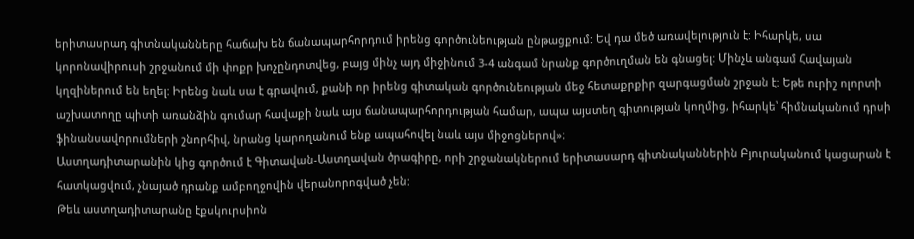երիտասրադ գիտնականները հաճախ են ճանապարհորդում իրենց գործունեության ընթացքում: Եվ դա մեծ առավելություն է: Իհարկե, սա կորոնավիրուսի շրջանում մի փոքր խոչընդոտվեց, բայց մինչ այդ միջինում 3-4 անգամ նրանք գործուղման են գնացել: Մինչև անգամ Հավայան կղզիներում են եղել: Իրենց նաև սա է գրավում, քանի որ իրենց գիտական գործունեության մեջ հետաքրքիր զարգացման շրջան է: Եթե ուրիշ ոլորտի աշխատողը պիտի առանձին գումար հավաքի նաև այս ճանապարհորդության համար, ապա այստեղ գիտության կողմից, իհարկե՝ հիմնականում դրսի ֆինանսավորումների շնորհիվ, նրանց կարողանում ենք ապահովել նաև այս միջոցներով»։
Աստղադիտարանին կից գործում է Գիտավան-Աստղավան ծրագիրը, որի շրջանակներում երիտասարդ գիտնականներին Բյուրականում կացարան է հատկացվում, չնայած դրանք ամբողջովին վերանորոգված չեն:
Թեև աստղադիտարանը էքսկուրսիոն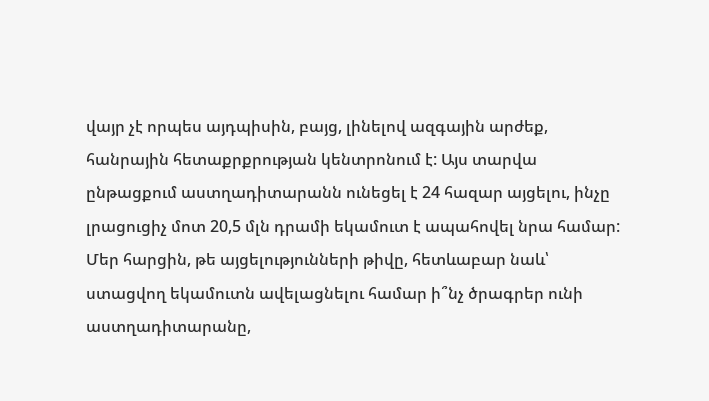վայր չէ որպես այդպիսին, բայց, լինելով ազգային արժեք, հանրային հետաքրքրության կենտրոնում է: Այս տարվա ընթացքում աստղադիտարանն ունեցել է 24 հազար այցելու, ինչը լրացուցիչ մոտ 20,5 մլն դրամի եկամուտ է ապահովել նրա համար: Մեր հարցին, թե այցելությունների թիվը, հետևաբար նաև՝ ստացվող եկամուտն ավելացնելու համար ի՞նչ ծրագրեր ունի աստղադիտարանը,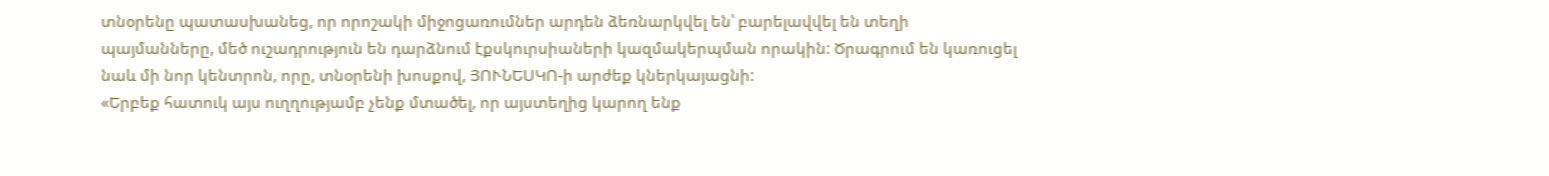տնօրենը պատասխանեց, որ որոշակի միջոցառումներ արդեն ձեռնարկվել են՝ բարելավվել են տեղի պայմանները, մեծ ուշադրություն են դարձնում էքսկուրսիաների կազմակերպման որակին: Ծրագրում են կառուցել նաև մի նոր կենտրոն, որը, տնօրենի խոսքով, ՅՈՒՆԵՍԿՈ-ի արժեք կներկայացնի:
«Երբեք հատուկ այս ուղղությամբ չենք մտածել, որ այստեղից կարող ենք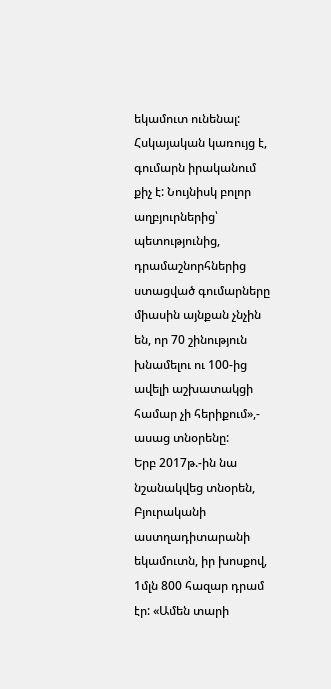եկամուտ ունենալ: Հսկայական կառույց է, գումարն իրականում քիչ է: Նույնիսկ բոլոր աղբյուրներից՝ պետությունից, դրամաշնորհներից ստացված գումարները միասին այնքան չնչին են, որ 70 շինություն խնամելու ու 100-ից ավելի աշխատակցի համար չի հերիքում»,- ասաց տնօրենը:
Երբ 2017թ.-ին նա նշանակվեց տնօրեն, Բյուրականի աստղադիտարանի եկամուտն, իր խոսքով, 1մլն 800 հազար դրամ էր: «Ամեն տարի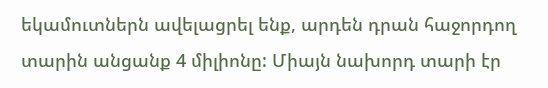եկամուտներն ավելացրել ենք, արդեն դրան հաջորդող տարին անցանք 4 միլիոնը: Միայն նախորդ տարի էր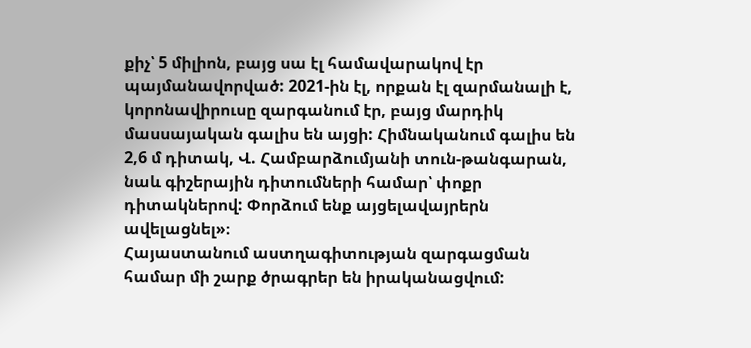քիչ՝ 5 միլիոն, բայց սա էլ համավարակով էր պայմանավորված: 2021-ին էլ, որքան էլ զարմանալի է, կորոնավիրուսը զարգանում էր, բայց մարդիկ մասսայական գալիս են այցի: Հիմնականում գալիս են 2,6 մ դիտակ, Վ. Համբարձումյանի տուն-թանգարան, նաև գիշերային դիտումների համար՝ փոքր դիտակներով: Փորձում ենք այցելավայրերն ավելացնել»։
Հայաստանում աստղագիտության զարգացման համար մի շարք ծրագրեր են իրականացվում: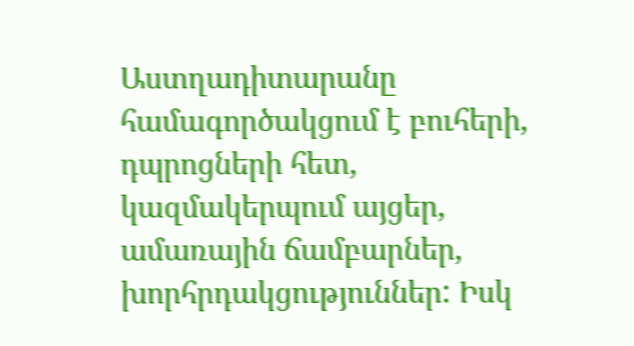Աստղադիտարանը համագործակցում է բուհերի, դպրոցների հետ, կազմակերպում այցեր, ամառային ճամբարներ, խորհրդակցություններ: Իսկ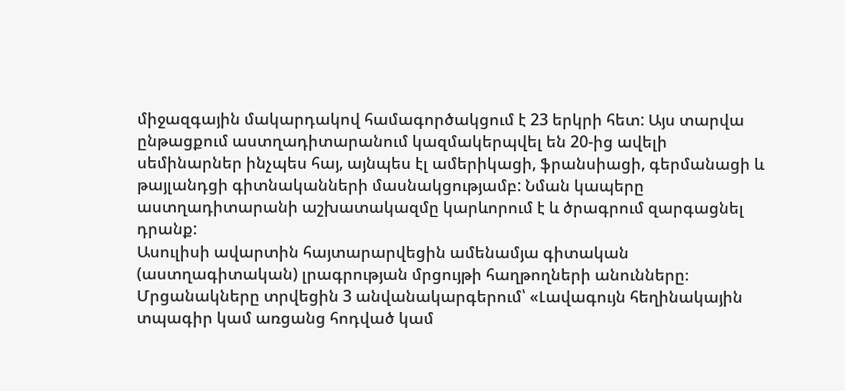միջազգային մակարդակով համագործակցում է 23 երկրի հետ: Այս տարվա ընթացքում աստղադիտարանում կազմակերպվել են 20-ից ավելի սեմինարներ ինչպես հայ, այնպես էլ ամերիկացի, ֆրանսիացի, գերմանացի և թայլանդցի գիտնականների մասնակցությամբ: Նման կապերը աստղադիտարանի աշխատակազմը կարևորում է և ծրագրում զարգացնել դրանք:
Ասուլիսի ավարտին հայտարարվեցին ամենամյա գիտական (աստղագիտական) լրագրության մրցույթի հաղթողների անունները։ Մրցանակները տրվեցին 3 անվանակարգերում՝ «Լավագույն հեղինակային տպագիր կամ առցանց հոդված կամ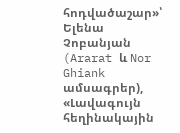հոդվածաշար»՝ Ելենա Չոբանյան (Ararat և Nor Ghiank ամսագրեր), «Լավագույն հեղինակային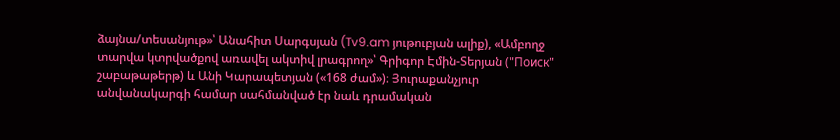ձայնա/տեսանյութ»՝ Անահիտ Սարգսյան (Tv9.am յութուբյան ալիք), «Ամբողջ տարվա կտրվածքով առավել ակտիվ լրագրող»՝ Գրիգոր Էմին-Տերյան ("Поиск" շաբաթաթերթ) և Անի Կարապետյան («168 ժամ»)։ Յուրաքանչյուր անվանակարգի համար սահմանված էր նաև դրամական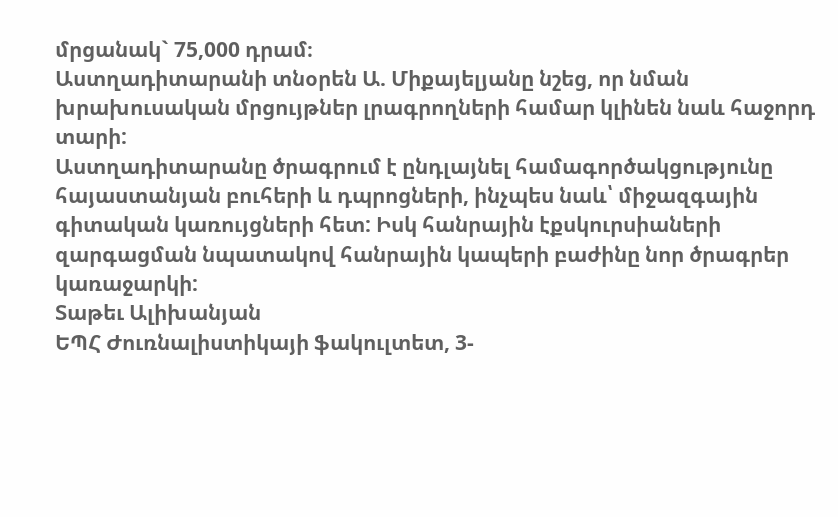մրցանակ` 75,000 դրամ։
Աստղադիտարանի տնօրեն Ա. Միքայելյանը նշեց, որ նման խրախուսական մրցույթներ լրագրողների համար կլինեն նաև հաջորդ տարի:
Աստղադիտարանը ծրագրում է ընդլայնել համագործակցությունը հայաստանյան բուհերի և դպրոցների, ինչպես նաև՝ միջազգային գիտական կառույցների հետ: Իսկ հանրային էքսկուրսիաների զարգացման նպատակով հանրային կապերի բաժինը նոր ծրագրեր կառաջարկի:
Տաթեւ Ալիխանյան
ԵՊՀ Ժուռնալիստիկայի ֆակուլտետ, 3-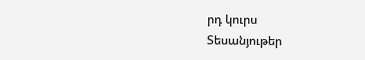րդ կուրս
Տեսանյութեր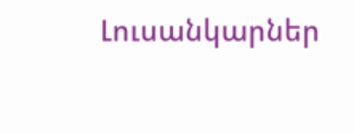Լուսանկարներ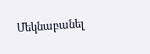Մեկնաբանել